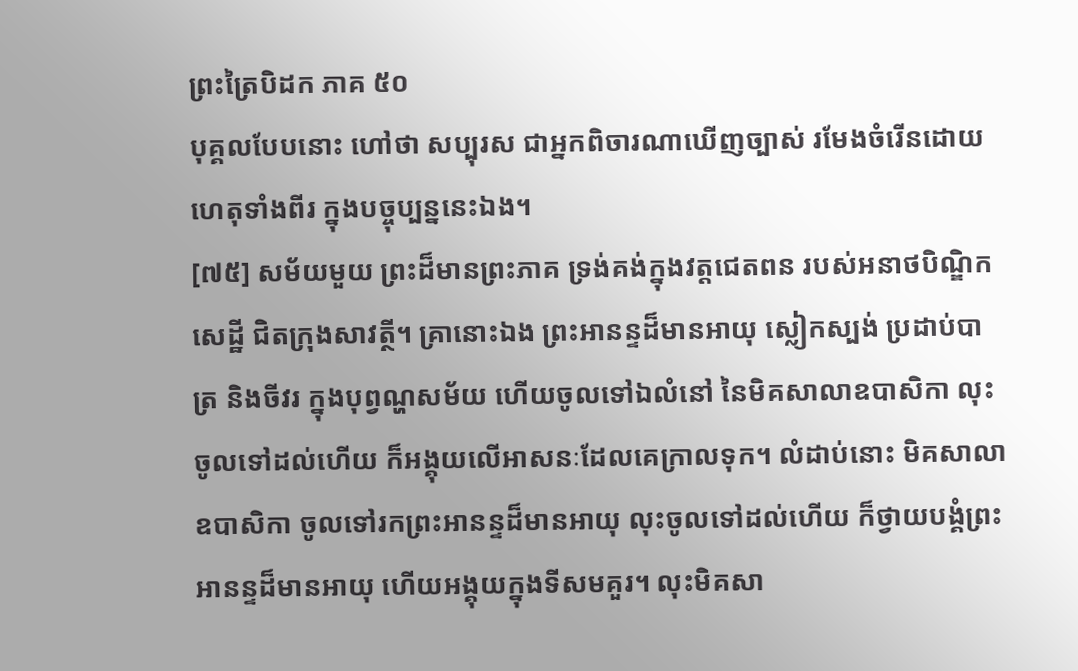ព្រះត្រៃបិដក ភាគ ៥០
បុគ្គលបែបនោះ ហៅថា សប្បុរស ជាអ្នកពិចារណាឃើញច្បាស់ រមែងចំរើនដោយហេតុទាំងពីរ ក្នុងបច្ចុប្បន្ននេះឯង។
[៧៥] សម័យមួយ ព្រះដ៏មានព្រះភាគ ទ្រង់គង់ក្នុងវត្តជេតពន របស់អនាថបិណ្ឌិកសេដ្ឋី ជិតក្រុងសាវត្ថី។ គ្រានោះឯង ព្រះអានន្ទដ៏មានអាយុ ស្លៀកស្បង់ ប្រដាប់បាត្រ និងចីវរ ក្នុងបុព្វណ្ហសម័យ ហើយចូលទៅឯលំនៅ នៃមិគសាលាឧបាសិកា លុះចូលទៅដល់ហើយ ក៏អង្គុយលើអាសនៈដែលគេក្រាលទុក។ លំដាប់នោះ មិគសាលាឧបាសិកា ចូលទៅរកព្រះអានន្ទដ៏មានអាយុ លុះចូលទៅដល់ហើយ ក៏ថ្វាយបង្គំព្រះអានន្ទដ៏មានអាយុ ហើយអង្គុយក្នុងទីសមគួរ។ លុះមិគសា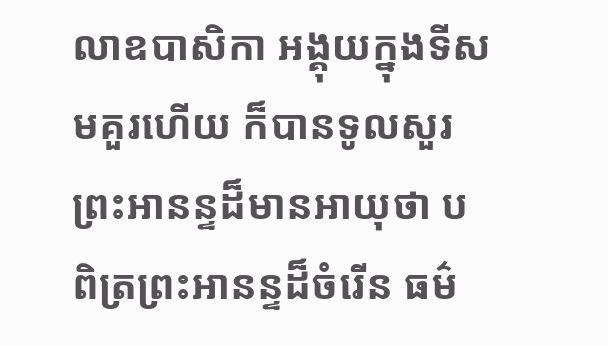លាឧបាសិកា អង្គុយក្នុងទីសមគួរហើយ ក៏បានទូលសួរព្រះអានន្ទដ៏មានអាយុថា បពិត្រព្រះអានន្ទដ៏ចំរើន ធម៌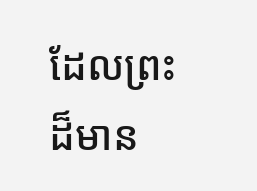ដែលព្រះដ៏មាន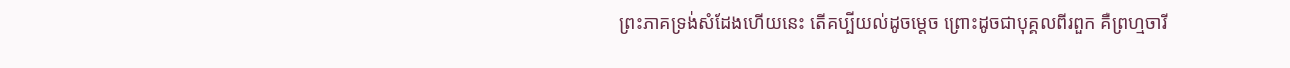ព្រះភាគទ្រង់សំដែងហើយនេះ តើគប្បីយល់ដូចម្តេច ព្រោះដូចជាបុគ្គលពីរពួក គឺព្រហ្មចារី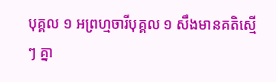បុគ្គល ១ អព្រហ្មចារីបុគ្គល ១ សឹងមានគតិស្មើ ៗ គ្នា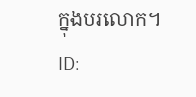ក្នុងបរលោក។
ID: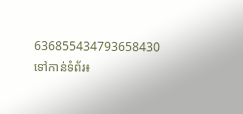636855434793658430
ទៅកាន់ទំព័រ៖